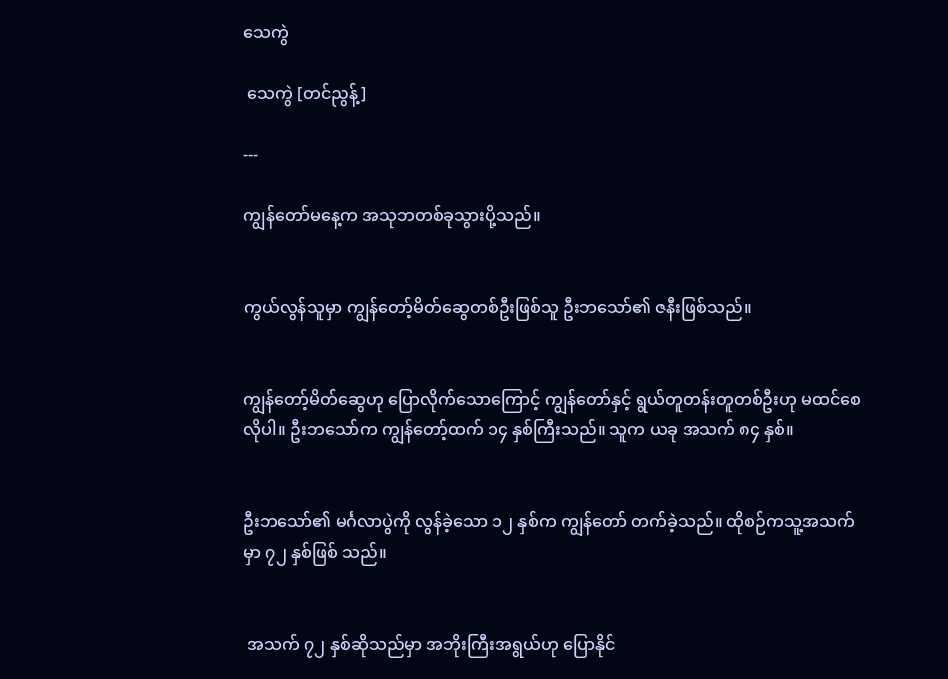သေကွဲ

 သေကွဲ [တင်ညွန့်]

---

ကျွန်တော်မနေ့က အသုဘတစ်ခုသွားပို့သည်။


ကွယ်လွန်သူမှာ ကျွန်တော့်မိတ်ဆွေတစ်ဦးဖြစ်သူ ဦးဘသော်၏ ဇနီးဖြစ်သည်။


ကျွန်တော့်မိတ်ဆွေဟု ပြောလိုက်သောကြောင့် ကျွန်တော်နှင့် ရွယ်တူတန်းတူတစ်ဦးဟု မထင်စေလိုပါ။ ဦးဘသော်က ကျွန်တော့်ထက် ၁၄ နှစ်ကြီးသည်။ သူက ယခု အသက် ၈၄ နှစ်။


ဦးဘသော်၏ မင်္ဂလာပွဲကို လွန်ခဲ့သော ၁၂ နှစ်က ကျွန်တော် တက်ခဲ့သည်။ ထိုစဉ်ကသူ့အသက်မှာ ၇၂ နှစ်ဖြစ် သည်။


 အသက် ၇၂ နှစ်ဆိုသည်မှာ အဘိုးကြီးအရွယ်ဟု ပြောနိုင်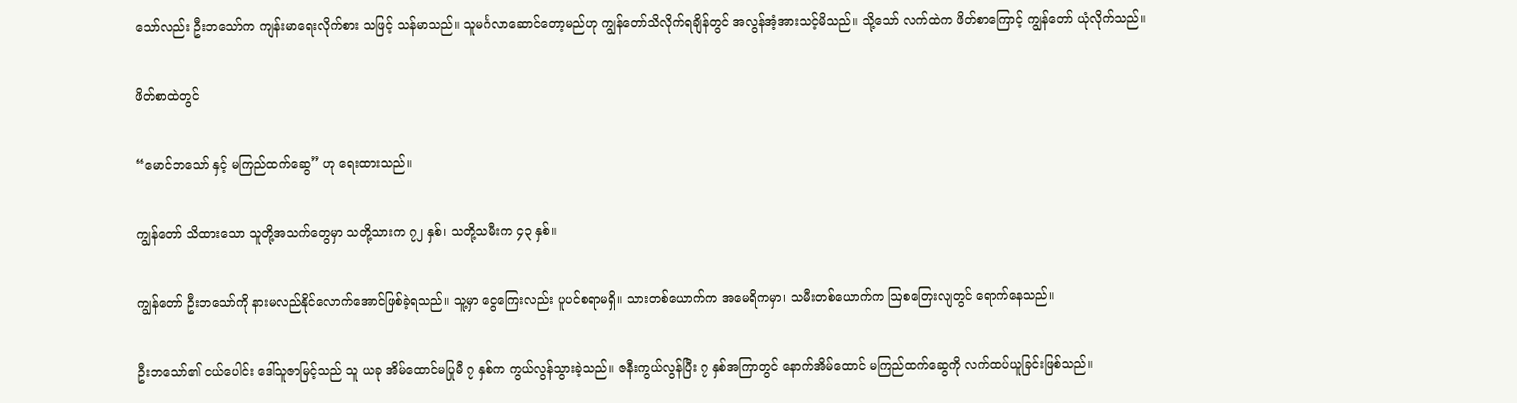သော်လည်း ဦးဘသော်က ကျန်းမာရေးလိုက်စား သဖြင့် သန်မာသည်။ သူမင်္ဂလာဆောင်တော့မည်ဟု ကျွန်တော်သိလိုက်ရချိန်တွင် အလွန်အံ့အားသင့်မိသည်။ သို့သော် လက်ထဲက ဖိတ်စာကြောင့် ကျွန်တော် ယုံလိုက်သည်။


ဖိတ်စာထဲတွင်


“မောင်ဘသော် နှင့် မကြည်ထက်ဆွေ” ဟု ရေးထားသည်။


ကျွန်တော် သိထားသော သူတို့အသက်တွေမှာ သတို့သားက ၇၂ နှစ်၊ သတို့သမီးက ၄၃ နှစ်။


ကျွန်တော် ဦးဘသော်ကို နားမလည်နိုင်လောက်အောင်ဖြစ်ခဲ့ရသည်။ သူ့မှာ ငွေကြေးလည်း ပူပင်စရာမရှိ။ သားတစ်ယောက်က အမေရိကမှာ၊ သမီးတစ်ယောက်က ဩစတြေးလျတွင် ရောက်နေသည်။


ဦးဘသော်၏ ငယ်ပေါင်း ဒေါ်သူဇာမြင့်သည် သူ ယခု အိမ်ထောင်မပြုမီ ၇ နှစ်က ကွယ်လွန်သွားခဲ့သည်။ ဇနီးကွယ်လွန်ပြီး ၇ နှစ်အကြာတွင် နောက်အိမ်ထောင် မကြည်ထက်ဆွေကို လက်ထပ်ယူခြင်းဖြစ်သည်။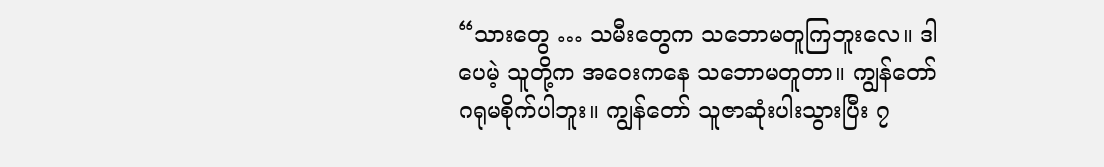“သားတွေ … သမီးတွေက သဘောမတူကြဘူးလေ။ ဒါပေမဲ့ သူတို့က အဝေးကနေ သဘောမတူတာ။ ကျွန်တော် ဂရုမစိုက်ပါဘူး။ ကျွန်တော် သူဇာဆုံးပါးသွားပြီး ၇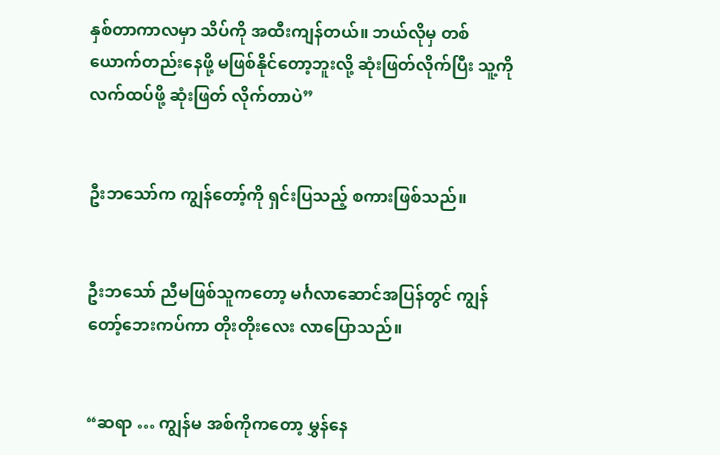နှစ်တာကာလမှာ သိပ်ကို အထီးကျန်တယ်။ ဘယ်လိုမှ တစ်ယောက်တည်းနေဖို့ မဖြစ်နိုင်တော့ဘူးလို့ ဆုံးဖြတ်လိုက်ပြီး သူ့ကို လက်ထပ်ဖို့ ဆုံးဖြတ် လိုက်တာပဲ”


ဦးဘသော်က ကျွန်တော့်ကို ရှင်းပြသည့် စကားဖြစ်သည်။


ဦးဘသော် ညီမဖြစ်သူကတော့ မင်္ဂလာဆောင်အပြန်တွင် ကျွန်တော့်ဘေးကပ်ကာ တိုးတိုးလေး လာပြောသည်။


“ဆရာ … ကျွန်မ အစ်ကိုကတော့ မွှန်နေ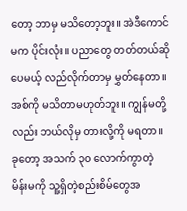တော့ ဘာမှ မသိတော့ဘူး။ အဲဒီကောင်မက ပိုင်းလုံး။ ပညာတွေ တတ်တယ်ဆိုပေမယ့် လည်လိုက်တာမှ မွှတ်နေတာ။ အစ်ကို မသိတာမဟုတ်ဘူး။ ကျွန်မတို့လည်း ဘယ်လိုမှ တားလို့ကို မရတာ။ ခုတော့ အသက် ၃၀ လောက်ကွာတဲ့ မိန်းမကို သူ့ရှိတဲ့စည်းစိမ်တွေအ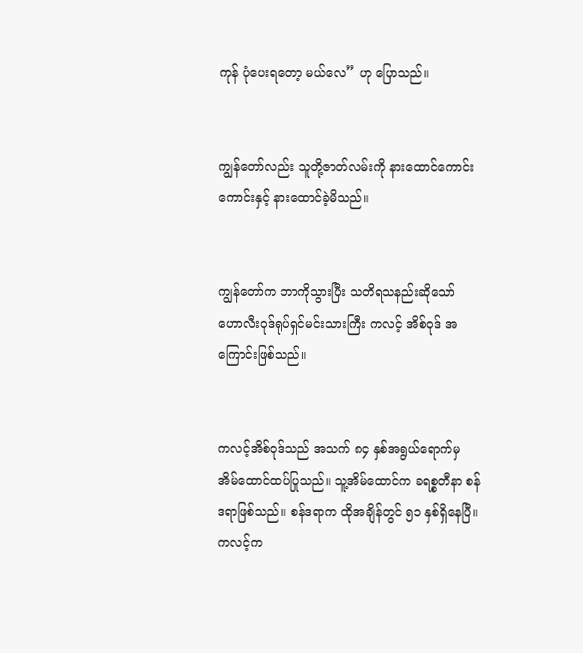ကုန် ပုံပေးရတော့ မယ်လေ” ဟု ပြောသည်။


ကျွန်တော်လည်း သူတို့ဇာတ်လမ်းကို နားထောင်ကောင်းကောင်းနှင့် နားထောင်ခဲ့မိသည်။


ကျွန်တော်က ဘာကိုသွားပြီး သတိရသနည်းဆိုသော် ဟောလီးဝုဒ်ရုပ်ရှင်မင်းသားကြီး ကလင့် အိစ်ဝုဒ် အကြောင်းဖြစ်သည်။


ကလင့်အိစ်ဝုဒ်သည် အသက် ၈၄ နှစ်အရွယ်ရောက်မှ အိမ်ထောင်ထပ်ပြုသည်။ သူ့အိမ်ထောင်က ခရစ္စတီနာ စန်ဒရာဖြစ်သည်။ စန်ဒရာက ထိုအချိန်တွင် ၅၁ နှစ်ရှိနေပြီ။ ကလင့်က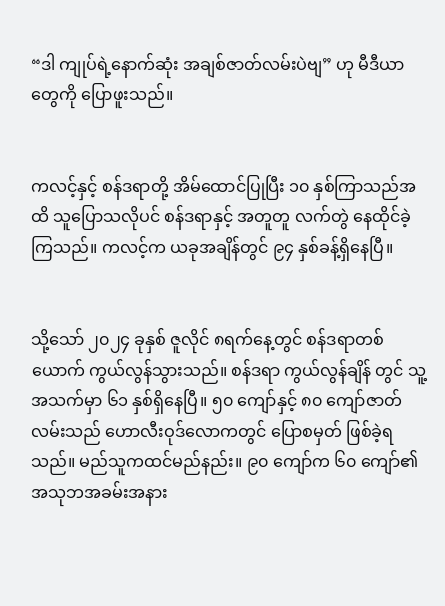“ဒါ ကျုပ်ရဲ့နောက်ဆုံး အချစ်ဇာတ်လမ်းပဲဗျ” ဟု မီဒီယာတွေကို ပြောဖူးသည်။


ကလင့်နှင့် စန်ဒရာတို့ အိမ်ထောင်ပြုပြီး ၁၀ နှစ်ကြာသည်အထိ သူပြောသလိုပင် စန်ဒရာနှင့် အတူတူ လက်တွဲ နေထိုင်ခဲ့ကြသည်။ ကလင့်က ယခုအချိန်တွင် ၉၄ နှစ်ခန့်ရှိနေပြီ။


သို့သော် ၂၀၂၄ ခုနှစ် ဇူလိုင် ၈ရက်နေ့တွင် စန်ဒရာတစ်ယောက် ကွယ်လွန်သွားသည်။ စန်ဒရာ ကွယ်လွန်ချိန် တွင် သူ့အသက်မှာ ၆၁ နှစ်ရှိနေပြီ။ ၅၀ ကျော်နှင့် ၈၀ ကျော်ဇာတ်လမ်းသည် ဟောလီးဝုဒ်လောကတွင် ပြောစမှတ် ဖြစ်ခဲ့ရသည်။ မည်သူကထင်မည်နည်း။ ၉၀ ကျော်က ၆၀ ကျော်၏ အသုဘအခမ်းအနား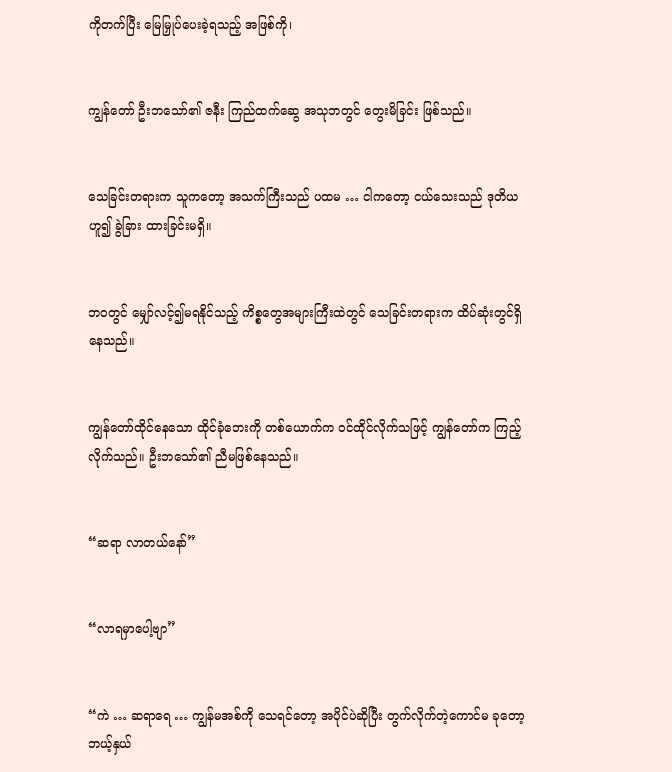ကိုတက်ပြီး မြေမြှုပ်ပေးခဲ့ရသည့် အဖြစ်ကို၊


ကျွန်တော် ဦးဘသော်၏ ဇနီး ကြည်ထက်ဆွေ အသုဘတွင် တွေးမိခြင်း ဖြစ်သည်။


သေခြင်းတရားက သူကတော့ အသက်ကြီးသည် ပထမ … ငါကတော့ ငယ်သေးသည် ဒုတိယဟူ၍ ခွဲခြား ထားခြင်းမရှိ။


ဘဝတွင် မျှော်လင့်၍မရနိုင်သည့် ကိစ္စတွေအများကြီးထဲတွင် သေခြင်းတရားက ထိပ်ဆုံးတွင်ရှိနေသည်။


ကျွန်တော်ထိုင်နေသော ထိုင်ခုံဘေးကို တစ်ယောက်က ဝင်ထိုင်လိုက်သဖြင့် ကျွန်တော်က ကြည့်လိုက်သည်။ ဦးဘသော်၏ ညီမဖြစ်နေသည်။


“ဆရာ လာတယ်နော်”


“လာရမှာပေါ့ဗျာ”


“ကဲ … ဆရာရေ … ကျွန်မအစ်ကို သေရင်တော့ အပိုင်ပဲဆိုပြီး တွက်လိုက်တဲ့ကောင်မ ခုတော့ ဘယ့်နှယ်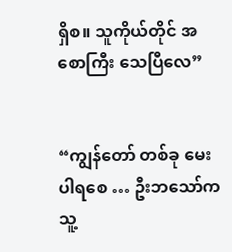ရှိစ။ သူကိုယ်တိုင် အစောကြီး သေပြီလေ”


“ကျွန်တော် တစ်ခု မေးပါရစေ … ဦးဘသော်က သူ့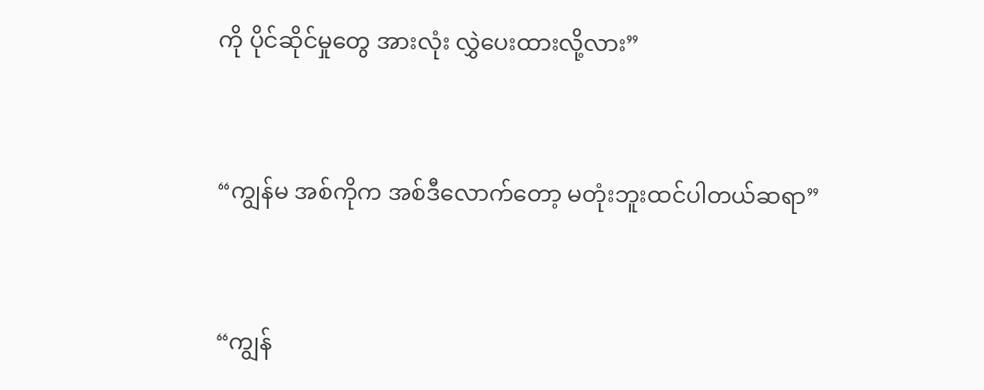ကို ပိုင်ဆိုင်မှုတွေ အားလုံး လွှဲပေးထားလို့လား”


“ကျွန်မ အစ်ကိုက အစ်ဒီလောက်တော့ မတုံးဘူးထင်ပါတယ်ဆရာ”


“ကျွန်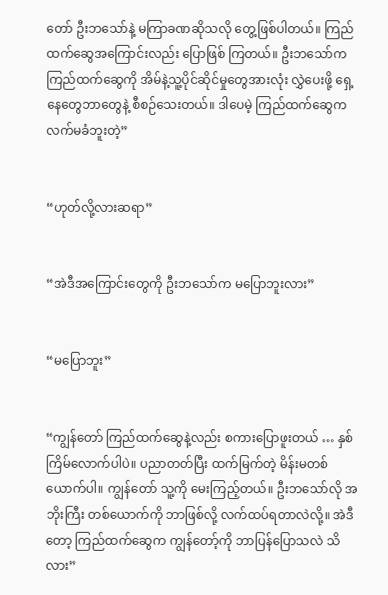တော် ဦးဘသော်နဲ့ မကြာခဏဆိုသလို တွေ့ဖြစ်ပါတယ်။ ကြည်ထက်ဆွေအကြောင်းလည်း ပြောဖြစ် ကြတယ်။ ဦးဘသော်က ကြည်ထက်ဆွေကို အိမ်နဲ့သူ့ပိုင်ဆိုင်မှုတွေအားလုံး လွှဲပေးဖို့ ရှေ့နေတွေဘာတွေနဲ့ စီစဉ်သေးတယ်။ ဒါပေမဲ့ ကြည်ထက်ဆွေက လက်မခံဘူးတဲ့”


“ဟုတ်လို့လားဆရာ”


“အဲဒီအကြောင်းတွေကို ဦးဘသော်က မပြောဘူးလား”


“မပြောဘူး”


“ကျွန်တော် ကြည်ထက်ဆွေနဲ့လည်း စကားပြောဖူးတယ် … နှစ်ကြိမ်လောက်ပါပဲ။ ပညာတတ်ပြီး ထက်မြက်တဲ့ မိန်းမတစ်ယောက်ပါ။ ကျွန်တော် သူ့ကို မေးကြည့်တယ်။ ဦးဘသော်လို အဘိုးကြီး တစ်ယောက်ကို ဘာဖြစ်လို့ လက်ထပ်ရတာလဲလို့။ အဲဒီတော့ ကြည်ထက်ဆွေက ကျွန်တော့်ကို ဘာပြန်ပြောသလဲ သိလား”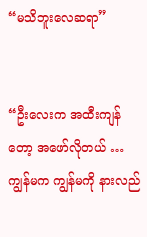“မသိဘူးလေဆရာ”


“ဦးလေးက အထီးကျန်တော့ အဖော်လိုတယ် … ကျွန်မက ကျွန်မကို နားလည်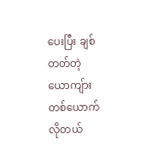ပေးပြီး ချစ်တတ်တဲ့ ယောကျ်ား တစ်ယောက်လိုတယ်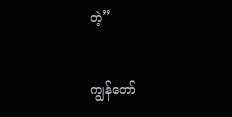တဲ့”


ကျွန်တော်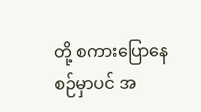တို့ စကားပြောနေစဉ်မှာပင် အ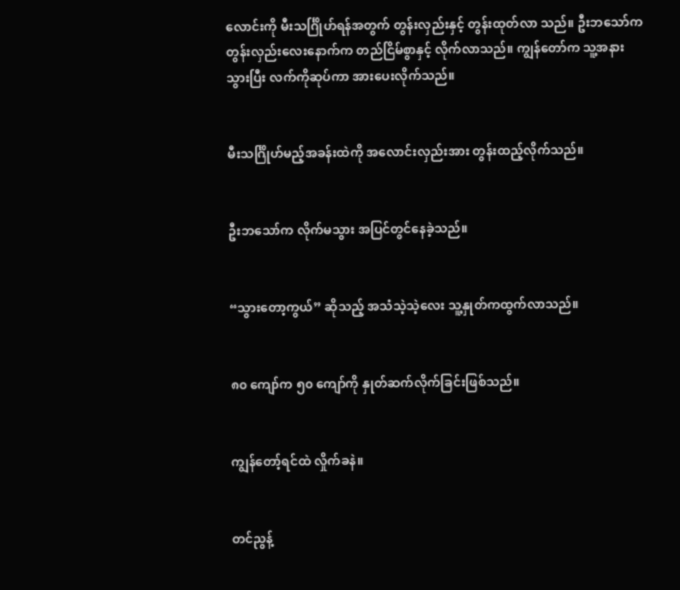လောင်းကို မီးသင်္ဂြိုဟ်ရန်အတွက် တွန်းလှည်းနှင့် တွန်းထုတ်လာ သည်။ ဦးဘသော်က တွန်းလှည်းလေးနောက်က တည်ငြိမ်စွာနှင့် လိုက်လာသည်။ ကျွန်တော်က သူ့အနားသွားပြီး လက်ကိုဆုပ်ကာ အားပေးလိုက်သည်။


မီးသင်္ဂြိုဟ်မည့်အခန်းထဲကို အလောင်းလှည်းအား တွန်းထည့်လိုက်သည်။


ဦးဘသော်က လိုက်မသွား အပြင်တွင်နေခဲ့သည်။


“သွားတော့ကွယ်” ဆိုသည့် အသံသဲ့သဲ့လေး သူ့နှုတ်ကထွက်လာသည်။


၈၀ ကျော်က ၅၀ ကျော်ကို နှုတ်ဆက်လိုက်ခြင်းဖြစ်သည်။


ကျွန်တော့်ရင်ထဲ လှိုက်ခနဲ။


တင်ညွန့်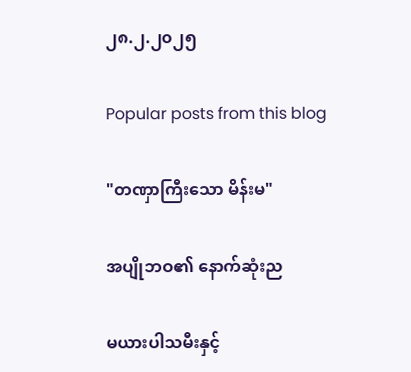၂၈.၂.၂၀၂၅

Popular posts from this blog

"တဏှာကြီးသော မိန်းမ"

အပျိုဘဝ၏ နောက်ဆုံးည

မယားပါသမီးနှင့်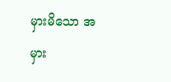မှားမိသော အမှား